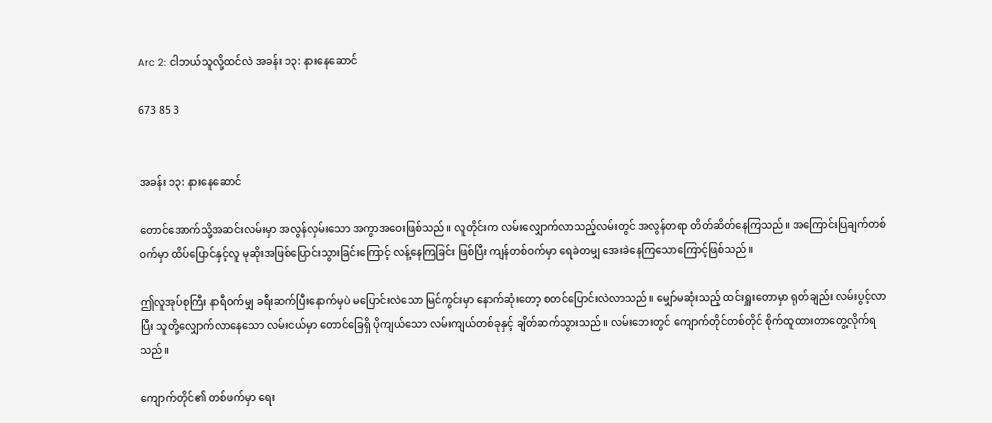Arc 2: ငါဘယ်သူလို့ထင်လဲ အခန်း ၁၃: နားနေဆောင်

673 85 3


အခန်း ၁၃: နားနေဆောင်

တောင်အောက်သို့အဆင်းလမ်းမှာ အလွန်လှမ်းသော အကွာအဝေးဖြစ်သည်။ လူတိုင်းက လမ်းလျှောက်လာသည့်လမ်းတွင် အလွန်တရာ တိတ်ဆိတ်နေကြသည်။ အကြောင်းပြချက်တစ်ဝက်မှာ ထိပ်ပြောင်နှင့်လူ မုဆိုးအဖြစ်ပြောင်းသွားခြင်းကြောင့် လန့်နေကြခြင်း ဖြစ်ပြီး ကျန်တစ်ဝက်မှာ ရေခဲတမျှ အေးခဲနေကြသောကြောင့်ဖြစ်သည်။

ဤလူအုပ်စုကြီး နာရီဝက်မျှ ခရီးဆက်ပြီးနောက်မှပဲ မပြောင်းလဲသော မြင်ကွင်းမှာ နောက်ဆုံးတော့ စတင်ပြောင်းလဲလာသည်။ မျှော်မဆုံးသည့် ထင်းရှူးတောမှာ ရုတ်ချည်း လမ်းပွင့်လာပြီး သူတို့လျှောက်လာနေသော လမ်းငယ်မှာ တောင်ခြေရှိ ပိုကျယ်သော လမ်းကျယ်တစ်ခုနှင့် ချိတ်ဆက်သွားသည်။ လမ်းဘေးတွင် ကျောက်တိုင်တစ်တိုင် စိုက်ထူထားတာတွေ့လိုက်ရသည်။

ကျောက်တိုင်၏ တစ်ဖက်မှာ ရေး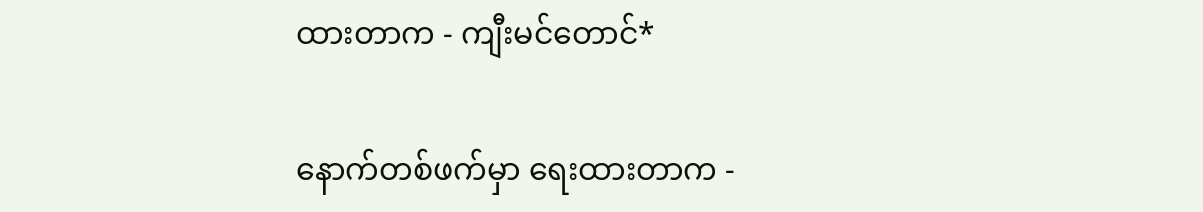ထားတာက - ကျီးမင်တောင်*

နောက်တစ်ဖက်မှာ ရေးထားတာက -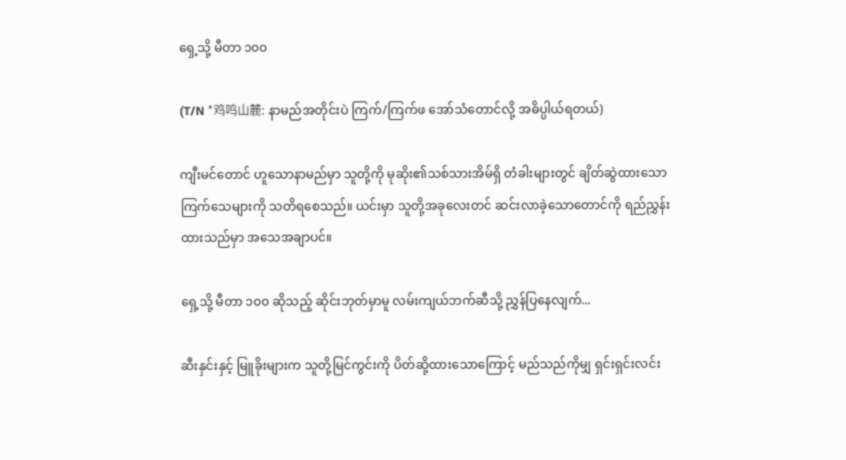ရှေ့သို့ မီတာ ၁၀၀

(T/N *鸡鸣山麓: နာမည်အတိုင်းပဲ ကြက်/ကြက်ဖ အော်သံတောင်လို့ အဓိပ္ပါယ်ရတယ်)

ကျီးမင်တောင် ဟူသောနာမည်မှာ သူတို့ကို မုဆိုး၏သစ်သားအိမ်ရှိ တံခါးများတွင် ချိတ်ဆွဲထားသော ကြက်သေများကို သတိရစေသည်။ ယင်းမှာ သူတို့အခုလေးတင် ဆင်းလာခဲ့သောတောင်ကို ရည်ညွှန်းထားသည်မှာ အသေအချာပင်။

ရှေ့သို့ မီတာ ၁၀၀ ဆိုသည့် ဆိုင်းဘုတ်မှာမူ လမ်းကျယ်ဘက်ဆီသို့ ညွှန်ပြနေလျက်...

ဆီးနှင်းနှင့် မြူခိုးများက သူတို့မြင်ကွင်းကို ပိတ်ဆို့ထားသောကြောင့် မည်သည်ကိုမျှ ရှင်းရှင်းလင်း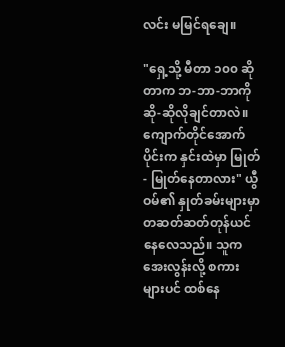လင်း မမြင်ရချေ။

"ရှေ့သို့ မီတာ ၁၀၀ ဆိုတာက ဘ-ဘာ-ဘာကို ဆို-ဆိုလိုချင်တာလဲ။ ကျောက်တိုင်အောက်ပိုင်းက နှင်းထဲမှာ မြုတ်- မြုတ်နေတာလား" ယွီဝမ်၏ နှုတ်ခမ်းများမှာ တဆတ်ဆတ်တုန်ယင်နေလေသည်။ သူက အေးလွန်းလို့ စကားများပင် ထစ်နေ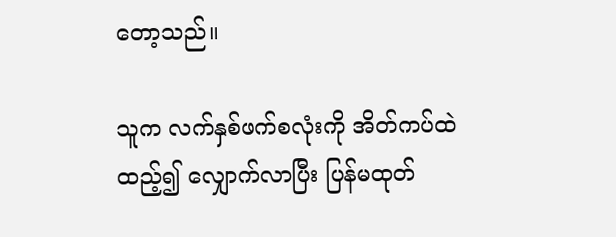တော့သည်။

သူက လက်နှစ်ဖက်စလုံးကို အိတ်ကပ်ထဲထည့်၍ လျှောက်လာပြီး ပြန်မထုတ်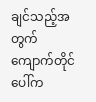ချင်သည့်အတွက် ကျောက်တိုင်ပေါ်က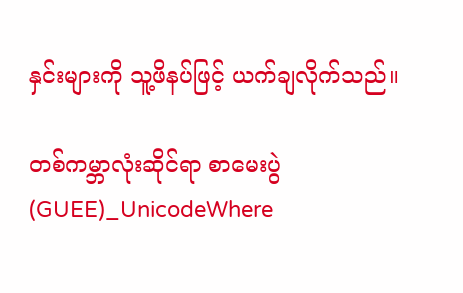နှင်းများကို သူ့ဖိနပ်ဖြင့် ယက်ချလိုက်သည်။

တစ်ကမ္ဘာလုံးဆိုင်ရာ စာမေးပွဲ (GUEE)_UnicodeWhere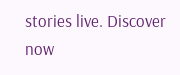stories live. Discover now